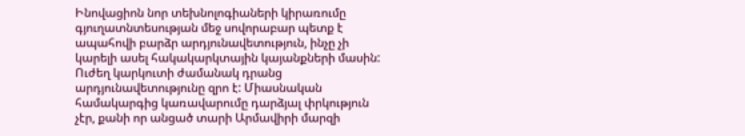Ինովացիոն նոր տեխնոլոգիաների կիրառումը գյուղատնտեսության մեջ սովորաբար պետք է ապահովի բարձր արդյունավետություն, ինչը չի կարելի ասել հակակարկտային կայանքների մասին: Ուժեղ կարկուտի ժամանակ դրանց արդյունավետությունը զրո է: Միասնական համակարգից կառավարումը դարձյալ փրկություն չէր, քանի որ անցած տարի Արմավիրի մարզի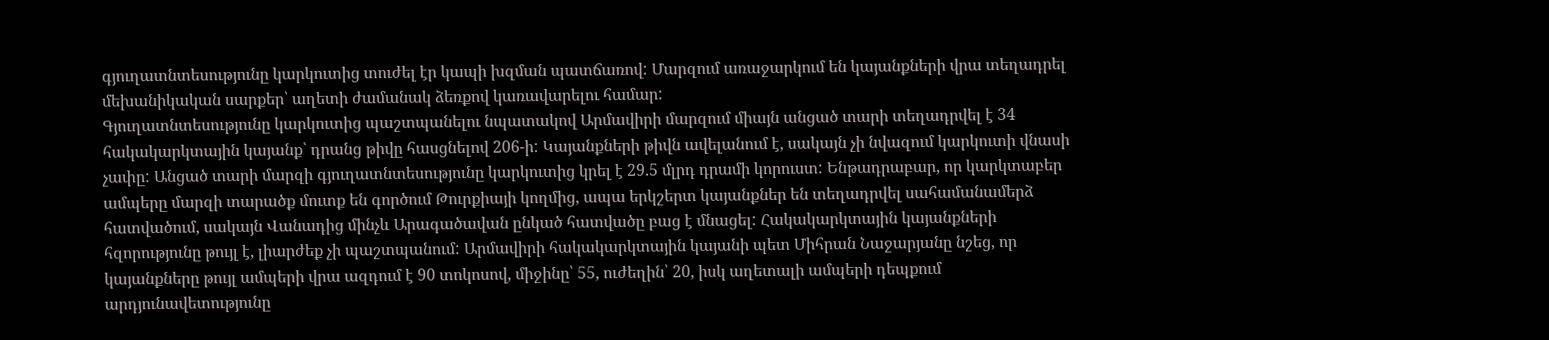գյուղատնտեսությունը կարկուտից տուժել էր կապի խզման պատճառով: Մարզում առաջարկում են կայանքների վրա տեղադրել մեխանիկական սարքեր՝ աղետի ժամանակ ձեռքով կառավարելու համար:
Գյուղատնտեսությունը կարկուտից պաշտպանելու նպատակով Արմավիրի մարզում միայն անցած տարի տեղադրվել է 34 հակակարկտային կայանք՝ դրանց թիվը հասցնելով 206-ի: Կայանքների թիվն ավելանում է, սակայն չի նվազում կարկուտի վնասի չափը: Անցած տարի մարզի գյուղատնտեսությունը կարկուտից կրել է 29.5 մլրդ դրամի կորուստ: Ենթադրաբար, որ կարկտաբեր ամպերը մարզի տարածք մուտք են գործում Թուրքիայի կողմից, ապա երկշերտ կայանքներ են տեղադրվել սահամանամերձ հատվածում, սակայն Վանադից մինչև Արագածավան ընկած հատվածը բաց է մնացել: Հակակարկտային կայանքների հզորությունը թույլ է, լիարժեք չի պաշտպանում: Արմավիրի հակակարկտային կայանի պետ Միհրան Նաջարյանը նշեց, որ կայանքները թույլ ամպերի վրա ազդում է 90 տոկոսով, միջինը՝ 55, ուժեղին՝ 20, իսկ աղետալի ամպերի դեպքում արդյունավետությունը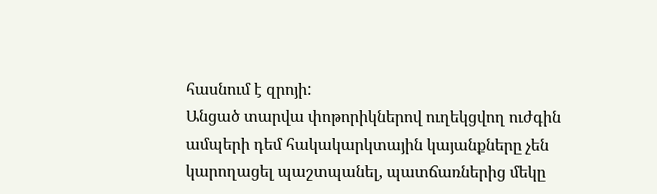հասնում է զրոյի:
Անցած տարվա փոթորիկներով ուղեկցվող ուժգին ամպերի դեմ հակակարկտային կայանքները չեն կարողացել պաշտպանել, պատճառներից մեկը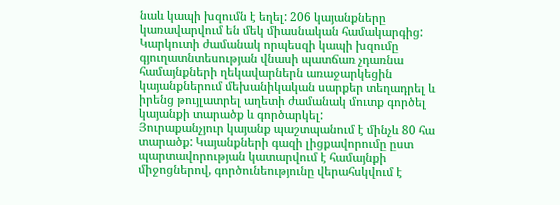նաև կապի խզումն է եղել: 206 կայանքները կառավարվում են մեկ միասնական համակարգից:
Կարկուտի ժամանակ որպեսզի կապի խզումը գյուղատնտեսության վնասի պատճառ չդառնա համայնքների ղեկավարներն առաջարկեցին կայանքներում մեխանիկական սարքեր տեղադրել և իրենց թույլատրել աղետի ժամանակ մուտք գործել կայանքի տարածք և գործարկել:
Յուրաքանչյուր կայանք պաշտպանում է մինչև 80 հա տարածք: Կայանքների գազի լիցքավորումը ըստ պարտավորության կատարվում է համայնքի միջոցներով, գործունեությունը վերահսկվում է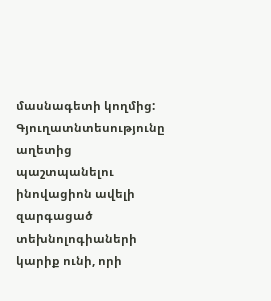մասնագետի կողմից:
Գյուղատնտեսությունը աղետից պաշտպանելու ինովացիոն ավելի զարգացած տեխնոլոգիաների կարիք ունի, որի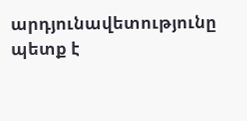արդյունավետությունը պետք է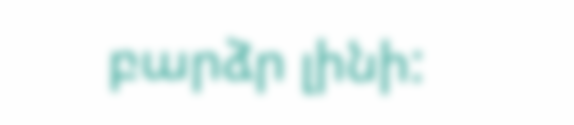բարձր լինի: